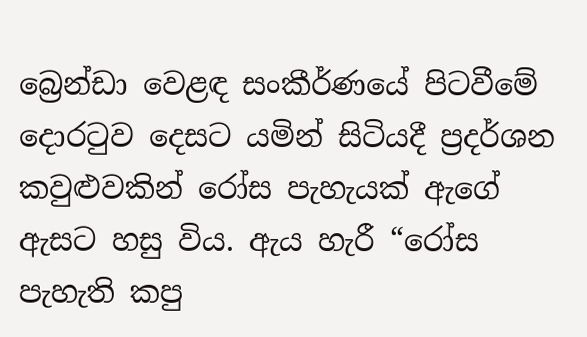බ්‍රෙන්ඩා වෙළඳ සංකීර්ණයේ පිටවීමේ දොරටුව දෙසට යමින් සිටියදී ප්‍රදර්ශන කවුළුවකින් රෝස පැහැයක් ඇගේ ඇසට හසු විය. ඇය හැරී “රෝස පැහැති කපු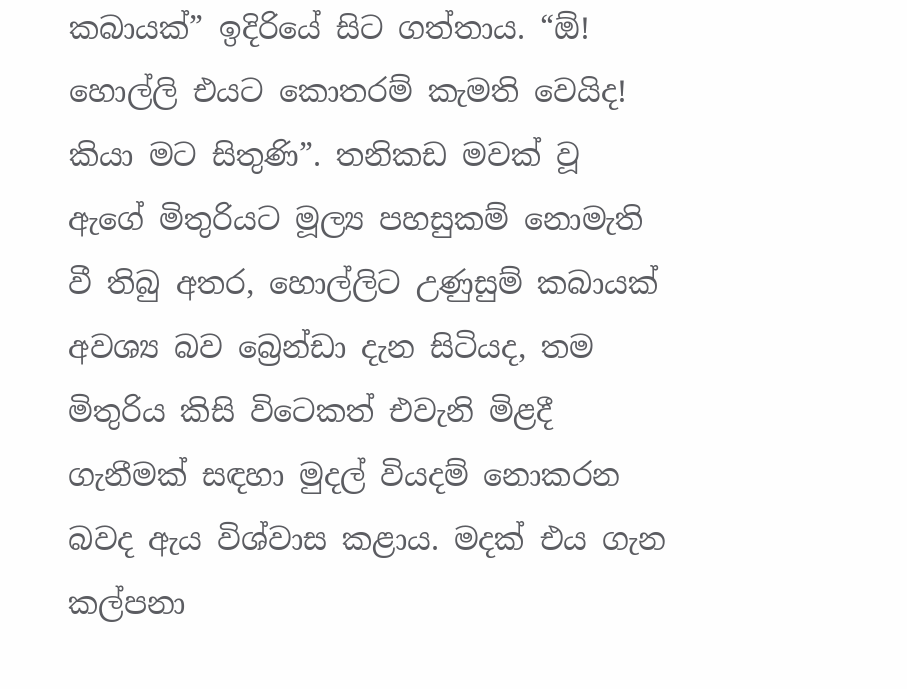කබායක්” ඉදිරියේ සිට ගත්තාය. “ඕ! හොල්ලි එයට කොතරම් කැමති වෙයිද! කියා මට සිතුණි”. තනිකඩ මවක් වූ ඇගේ මිතුරියට මූල්‍ය පහසුකම් නොමැති වී තිබු අතර, හොල්ලිට උණුසුම් කබායක් අවශ්‍ය බව බ්‍රෙන්ඩා දැන සිටියද, තම මිතුරිය කිසි විටෙකත් එවැනි මිළදී ගැනීමක් සඳහා මුදල් වියදම් නොකරන බවද ඇය විශ්වාස කළාය. මදක් එය ගැන කල්පනා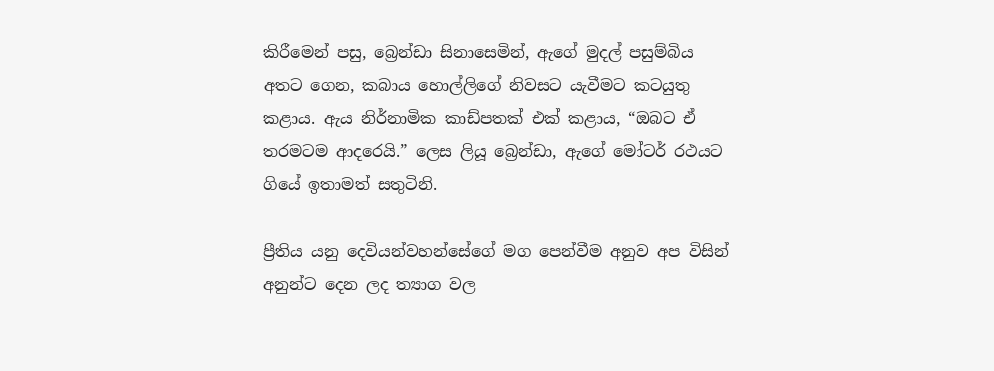කිරීමෙන් පසු, බ්‍රෙන්ඩා සිනාසෙමින්, ඇගේ මුදල් පසුම්බිය අතට ගෙන, කබාය හොල්ලිගේ නිවසට යැවීමට කටයුතු කළාය. ඇය නිර්නාමික කාඩ්පතක් එක් කළාය, “ඔබට ඒ තරමටම ආදරෙයි.” ලෙස ලියූ බ්‍රෙන්ඩා, ඇගේ මෝටර් රථයට ගියේ ඉතාමත් සතුටිනි.

ප්‍රීතිය යනු දෙවියන්වහන්සේගේ මග පෙන්වීම අනුව අප විසින් අනුන්ට දෙන ලද ත්‍යාග වල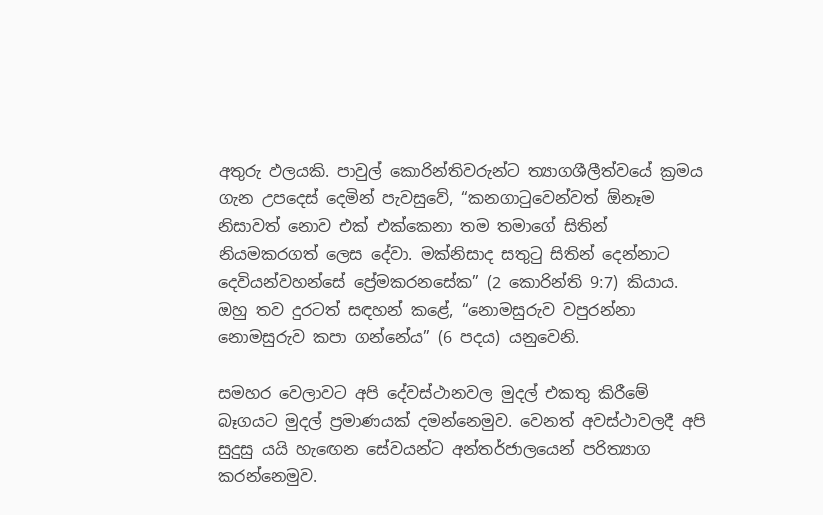අතුරු ඵලයකි. පාවුල් කොරින්තිවරුන්ට ත්‍යාගශීලීත්වයේ ක්‍රමය ගැන උපදෙස් දෙමින් පැවසුවේ, “කනගාටුවෙන්වත් ඕනෑම නිසාවත් නොව එක් එක්කෙනා තම තමාගේ සිතින් නියමකරගත් ලෙස දේවා. මක්නිසාද සතුටු සිතින් දෙන්නාට දෙවියන්වහන්සේ ප්‍රේමකරනසේක” (2 කොරින්ති 9:7) කියාය. ඔහු තව දුරටත් සඳහන් කළේ, “නොමසුරුව වපුරන්නා නොමසුරුව කපා ගන්නේය” (6 පදය) යනුවෙනි.

සමහර වෙලාවට අපි දේවස්ථානවල මුදල් එකතු කිරීමේ බෑගයට මුදල් ප්‍රමාණයක් දමන්නෙමුව. වෙනත් අවස්ථාවලදී අපි සුදුසු යයි හැඟෙන සේවයන්ට අන්තර්ජාලයෙන් පරිත්‍යාග කරන්නෙමුව.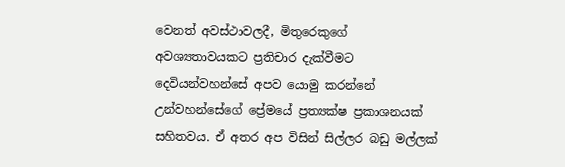වෙනත් අවස්ථාවලදී, මිතුරෙකුගේ අවශ්‍යතාවයකට ප්‍රතිචාර දැක්වීමට දෙවියන්වහන්සේ අපව යොමු කරන්නේ උන්වහන්සේගේ ප්‍රේමයේ ප්‍රත්‍යක්ෂ ප්‍රකාශනයක් සහිතවය. ඒ අතර අප විසින් සිල්ලර බඩු මල්ලක්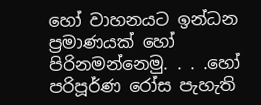හෝ වාහනයට ඉන්ධන ප්‍රමාණයක් හෝ පිරිනමන්නෙමු. . . .හෝ පරිපූර්ණ රෝස පැහැති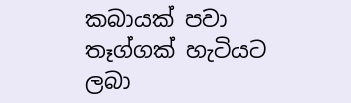කබායක් පවා තෑග්ගක් හැටියට ලබා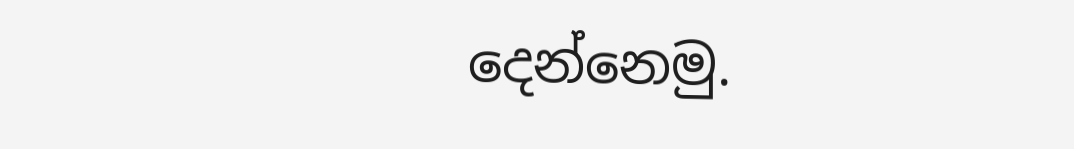දෙන්නෙමු.